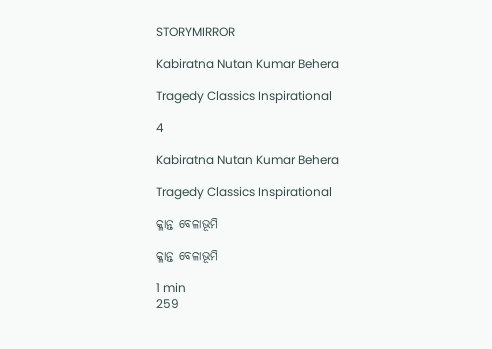STORYMIRROR

Kabiratna Nutan Kumar Behera

Tragedy Classics Inspirational

4

Kabiratna Nutan Kumar Behera

Tragedy Classics Inspirational

କ୍ଳାନ୍ତ ବେଳାଭୂମି

କ୍ଳାନ୍ତ ବେଳାଭୂମି

1 min
259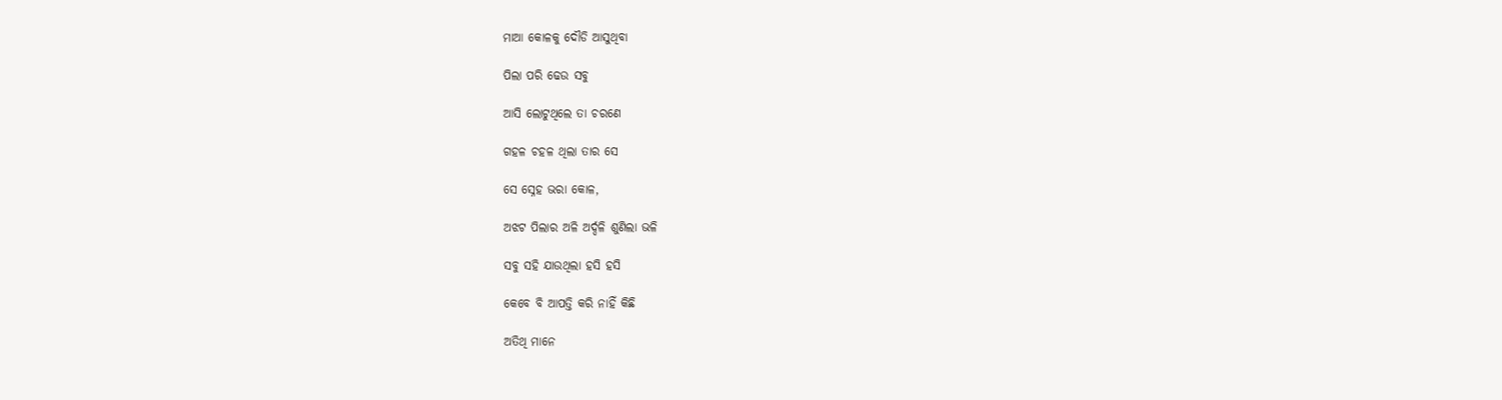ମାଆ କୋଳକୁ ଦୌଡି ଆସୁଥିବା

ପିଲା ପରି ଢେଉ ସବୁ

ଆସି ଲୋଟୁଥିଲେ ତା ଚରଣେ

ଗହଳ ଚହଳ ଥିଲା ତାର ସେ

ସେ ସ୍ନେହ ଭରା କୋଳ,

ଅଝଟ ପିଲାର ଅଳି ଅର୍ଦ୍ଦଳି ଶୁଣିଲା ଭଳି

ସବୁ ସହି ଯାଉଥିଲା ହସି ହସି

କେବେ ବି ଆପତ୍ତି କରି ନାହିଁ କିଛି

ଅତିଥି ମାନେ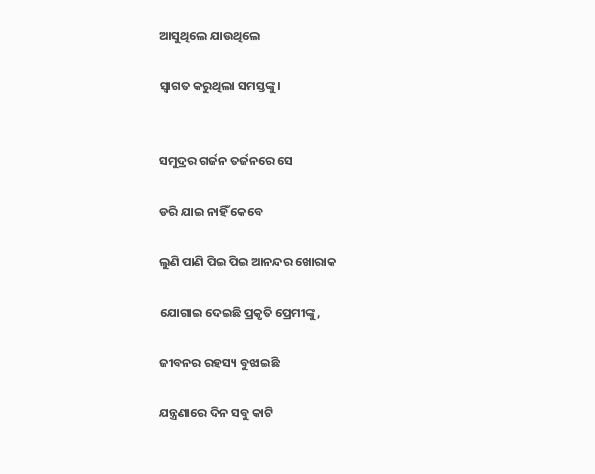ଆସୁଥିଲେ ଯାଉଥିଲେ

ସ୍ଵାଗତ କରୁଥିଲା ସମସ୍ତଙ୍କୁ।


ସମୁଦ୍ରର ଗର୍ଜନ ତର୍ଜନରେ ସେ

ଡରି ଯାଇ ନାହିଁ କେବେ

ଲୁଣି ପାଣି ପିଇ ପିଇ ଆନନ୍ଦର ଖୋରାକ

ଯୋଗାଇ ଦେଇଛି ପ୍ରକୃତି ପ୍ରେମୀଙ୍କୁ,

ଜୀବନର ରହସ୍ୟ ବୁଝାଇଛି

ଯନ୍ତ୍ରଣାରେ ଦିନ ସବୁ କାଟି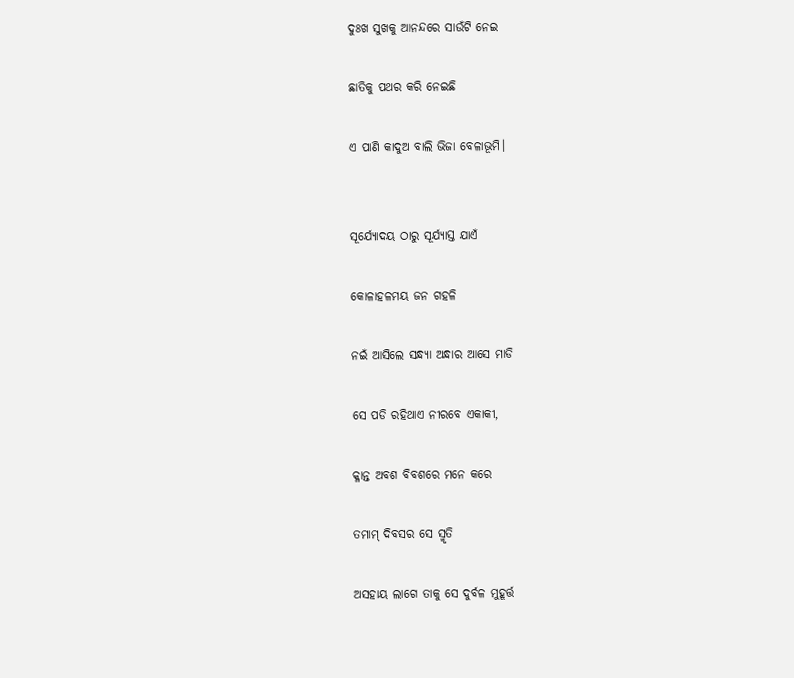ଦୁଃଖ ସୁଖକୁ ଆନନ୍ଦରେ ସାଉଁଟି ନେଇ

ଛାତିକୁ ପଥର କରି ନେଇଛି

ଏ ପାଣି କାଦୁଅ ବାଲି ଭିଜା ବେଳାଭୂମି।


ସୂର୍ଯ୍ୟୋଦୟ ଠାରୁ ସୂର୍ଯ୍ୟାସ୍ତ ଯାଏଁ

କୋଳାହଳମୟ ଜନ ଗହଳି

ନଇଁ ଆସିଲେ ସନ୍ଧ୍ୟା ଅନ୍ଧାର ଆସେ ମାଡି

ସେ ପଡି ରହିଥାଏ ନୀରବେ ଏକାକୀ,

କ୍ଳାନ୍ତ ଅବଶ ବିବଶରେ ମନେ କରେ

ତମାମ୍ ଦିବସର ସେ ସ୍ମୃତି

ଅସହାୟ ଲାଗେ ତାକୁ ସେ ଦୁର୍ବଳ ମୁହୂର୍ତ୍ତ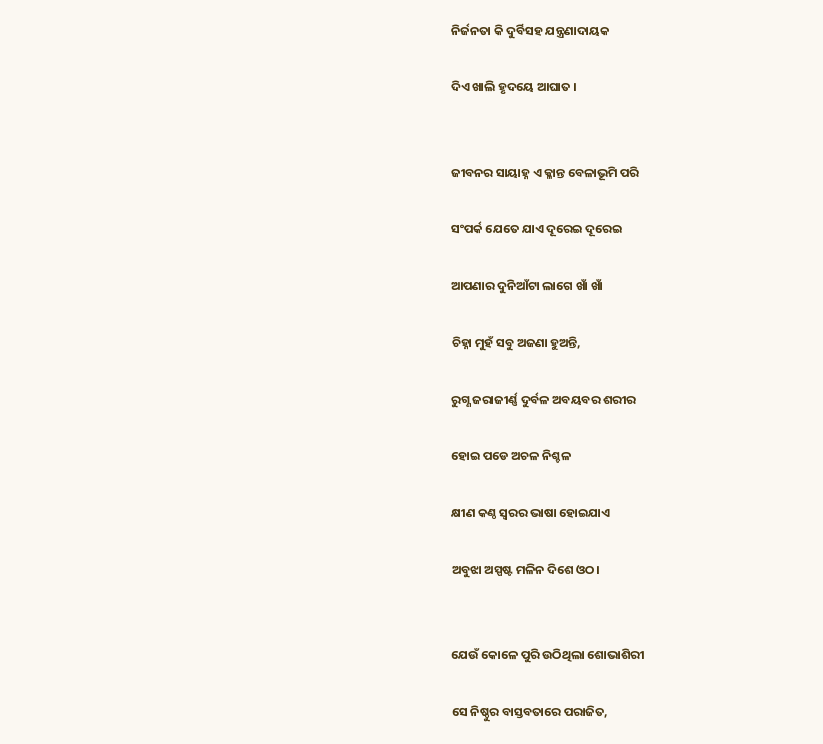ନିର୍ଜନତା କି ଦୁର୍ବିସହ ଯନ୍ତ୍ରଣାଦାୟକ

ଦିଏ ଖାଲି ହୃଦୟେ ଆଘାତ ।


ଜୀବନର ସାୟାହ୍ନ ଏ କ୍ଳାନ୍ତ ବେଳାଭୂମି ପରି

ସଂପର୍କ ଯେତେ ଯାଏ ଦୂରେଇ ଦୂରେଇ

ଆପଣାର ଦୁନିଆଁଟା ଲାଗେ ଖାଁ ଖାଁ

ଚିହ୍ନା ମୁହଁ ସବୁ ଅଜଣା ହୁଅନ୍ତି,

ରୁଗ୍ଣ ଜରାଜୀର୍ଣ୍ଣ ଦୁର୍ବଳ ଅବୟବର ଶରୀର

ହୋଇ ପଡେ ଅଚଳ ନିଶ୍ଚଳ

କ୍ଷୀଣ କଣ୍ଠ ସ୍ଵରର ଭାଷା ହୋଇଯାଏ

ଅବୁଝା ଅସ୍ପଷ୍ଟ ମଳିନ ଦିଶେ ଓଠ।


ଯେଉଁ କୋଳେ ପୁରି ଉଠିଥିଲା ଶୋଭାଶିରୀ

ସେ ନିଷ୍ଠୁର ବାସ୍ତବତାରେ ପରାଜିତ,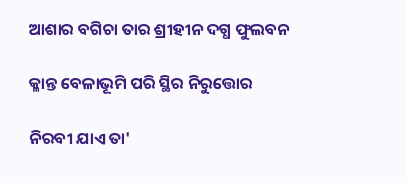ଆଶାର ବଗିଚା ତାର ଶ୍ରୀହୀନ ଦଗ୍ଧ ଫୁଲବନ

କ୍ଳାନ୍ତ ବେଳାଭୂମି ପରି ସ୍ଥିର ନିରୁତ୍ତୋର

ନିରବୀ ଯାଏ ତା'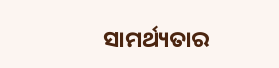ସାମର୍ଥ୍ୟତାର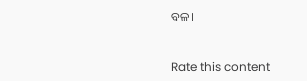ବଳ।


Rate this content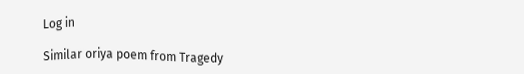Log in

Similar oriya poem from Tragedy